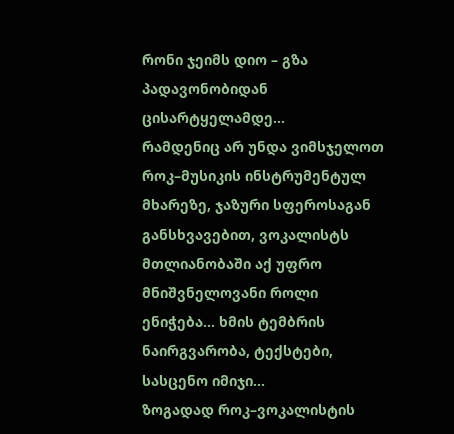რონი ჯეიმს დიო – გზა პადავონობიდან ცისარტყელამდე...
რამდენიც არ უნდა ვიმსჯელოთ როკ–მუსიკის ინსტრუმენტულ მხარეზე, ჯაზური სფეროსაგან განსხვავებით, ვოკალისტს მთლიანობაში აქ უფრო მნიშვნელოვანი როლი ენიჭება... ხმის ტემბრის ნაირგვარობა, ტექსტები, სასცენო იმიჯი...
ზოგადად როკ–ვოკალისტის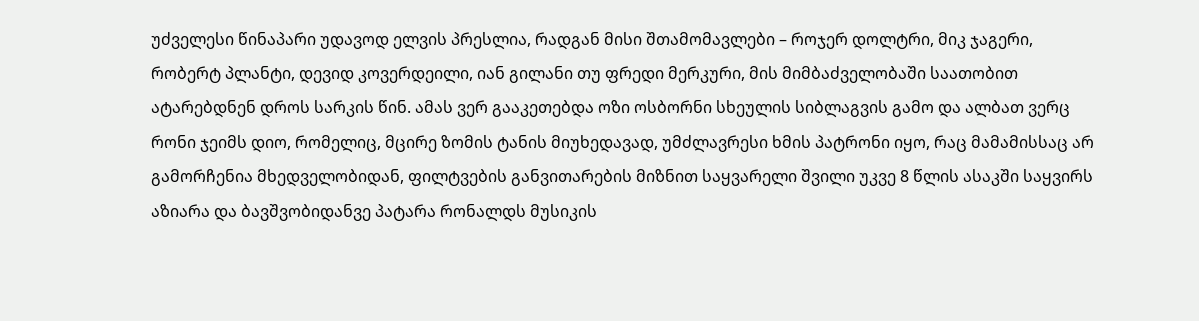უძველესი წინაპარი უდავოდ ელვის პრესლია, რადგან მისი შთამომავლები – როჯერ დოლტრი, მიკ ჯაგერი, რობერტ პლანტი, დევიდ კოვერდეილი, იან გილანი თუ ფრედი მერკური, მის მიმბაძველობაში საათობით ატარებდნენ დროს სარკის წინ. ამას ვერ გააკეთებდა ოზი ოსბორნი სხეულის სიბლაგვის გამო და ალბათ ვერც რონი ჯეიმს დიო, რომელიც, მცირე ზომის ტანის მიუხედავად, უმძლავრესი ხმის პატრონი იყო, რაც მამამისსაც არ გამორჩენია მხედველობიდან, ფილტვების განვითარების მიზნით საყვარელი შვილი უკვე 8 წლის ასაკში საყვირს აზიარა და ბავშვობიდანვე პატარა რონალდს მუსიკის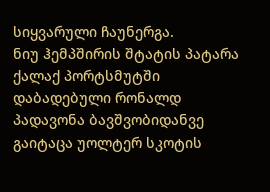სიყვარული ჩაუნერგა.
ნიუ ჰემპშირის შტატის პატარა ქალაქ პორტსმუტში დაბადებული რონალდ პადავონა ბავშვობიდანვე გაიტაცა უოლტერ სკოტის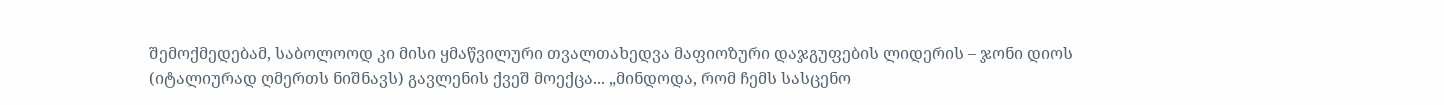შემოქმედებამ, საბოლოოდ კი მისი ყმაწვილური თვალთახედვა მაფიოზური დაჯგუფების ლიდერის – ჯონი დიოს (იტალიურად ღმერთს ნიშნავს) გავლენის ქვეშ მოექცა... „მინდოდა, რომ ჩემს სასცენო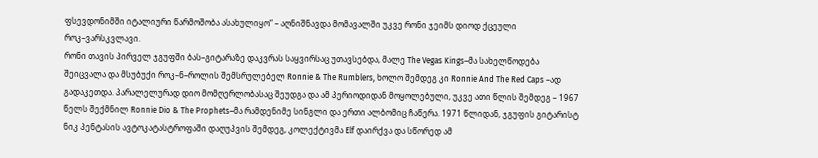ფსევდონიმში იტალიური წარმოშობა ასახულიყო“ – აღნიშნავდა მომავალში უკვე რონი ჯეიმს დიოდ ქცეული როკ–ვარსკვლავი.
რონი თავის პირველ ჯგუფში ბას–გიტარაზე დაკვრას საყვირსაც უთავსებდა, მალე The Vegas Kings–მა სახელწოდება შეიცვალა და მსუბუქი როკ–ნ–როლის შემსრულებელ Ronnie & The Rumblers, ხოლო შემდეგ კი Ronnie And The Red Caps –ად გადაკეთდა. პარალელურად დიო მომღერლობასაც შეუდგა და ამ პერიოდიდან მოყოლებული, უკვე ათი წლის შემდეგ – 1967 წელს შექმნილ Ronnie Dio & The Prophets–მა რამდენიმე სინგლი და ერთი ალბომიც ჩაწერა. 1971 წლიდან, ჯგუფის გიტარისტ ნიკ პენტასის ავტოკატასტროფაში დაღუპვის შემდეგ, კოლექტივმა Elf დაირქვა და სწორედ ამ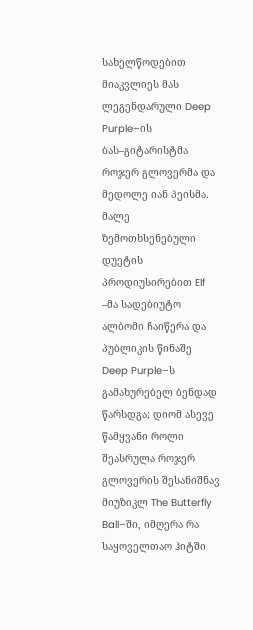სახელწოდებით მიაკვლიეს მას ლეგენდარული Deep Purple–ის ბას–გიტარისტმა როჯერ გლოვერმა და მედოლე იან პეისმა. მალე ზემოთხსენებული დუეტის პროდიუსირებით Elf –მა სადებიუტო ალბომი ჩაიწერა და პუბლიკის წინაშე Deep Purple–ს გამახურებელ ბენდად წარსდგა; დიომ ასევე წამყვანი როლი შეასრულა როჯერ გლოვერის შესანიშნავ მიუზიკლ The Butterfly Ball–ში, იმღერა რა საყოველთაო ჰიტში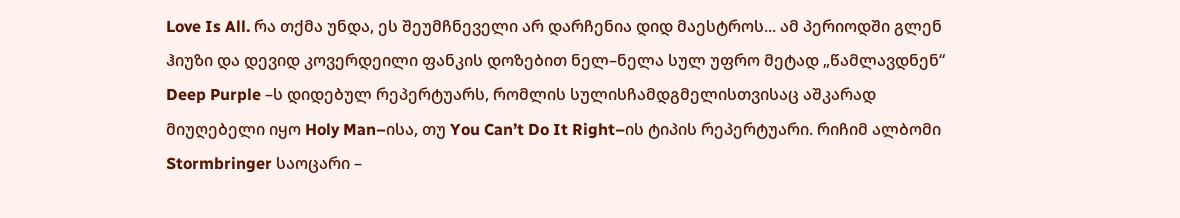Love Is All. რა თქმა უნდა, ეს შეუმჩნეველი არ დარჩენია დიდ მაესტროს... ამ პერიოდში გლენ ჰიუზი და დევიდ კოვერდეილი ფანკის დოზებით ნელ–ნელა სულ უფრო მეტად „წამლავდნენ“ Deep Purple –ს დიდებულ რეპერტუარს, რომლის სულისჩამდგმელისთვისაც აშკარად მიუღებელი იყო Holy Man–ისა, თუ You Can’t Do It Right–ის ტიპის რეპერტუარი. რიჩიმ ალბომი Stormbringer საოცარი –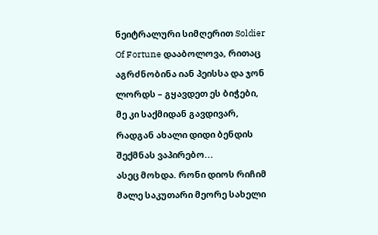ნეიტრალური სიმღერით Soldier Of Fortune დააბოლოვა, რითაც აგრძნობინა იან პეისსა და ჯონ ლორდს – გყავდეთ ეს ბიჭები, მე კი საქმიდან გავდივარ, რადგან ახალი დიდი ბენდის შექმნას ვაპირებო...
ასეც მოხდა. რონი დიოს რიჩიმ მალე საკუთარი მეორე სახელი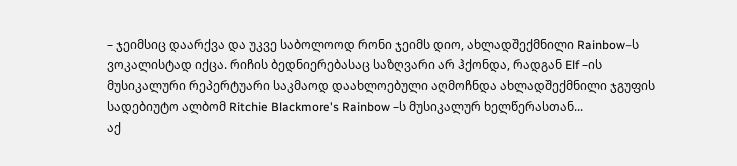– ჯეიმსიც დაარქვა და უკვე საბოლოოდ რონი ჯეიმს დიო, ახლადშექმნილი Rainbow–ს ვოკალისტად იქცა. რიჩის ბედნიერებასაც საზღვარი არ ჰქონდა, რადგან Elf –ის მუსიკალური რეპერტუარი საკმაოდ დაახლოებული აღმოჩნდა ახლადშექმნილი ჯგუფის სადებიუტო ალბომ Ritchie Blackmore's Rainbow –ს მუსიკალურ ხელწერასთან...
აქ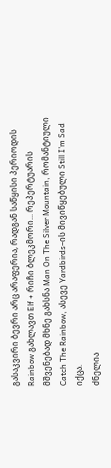გასაკვირი ბევრი არც არაფერია, რადგან საწყისი პერიოდის Rainbow გახლავთ Elf + რიჩი ბლეკმორი... რეპერტუარის მშვენებად მხნე გახსნა Man On The Silver Mountain, რომანტიული Catch The Rainbow, ასევე Yardbirds–ის მივიწყებული Still I’m Sad იქცა.
ძნელია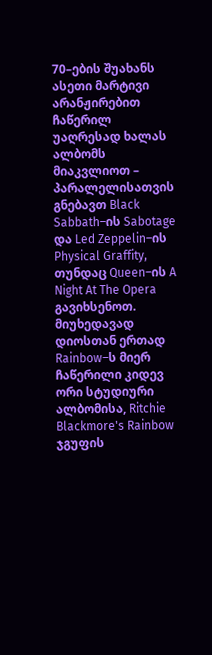70–ების შუახანს ასეთი მარტივი არანჟირებით ჩაწერილ უაღრესად ხალას ალბომს მიაკვლიოთ – პარალელისათვის გნებავთ Black Sabbath–ის Sabotage და Led Zeppelin–ის Physical Graffity, თუნდაც Queen–ის A Night At The Opera გავიხსენოთ. მიუხედავად დიოსთან ერთად Rainbow–ს მიერ ჩაწერილი კიდევ ორი სტუდიური ალბომისა, Ritchie Blackmore's Rainbow ჯგუფის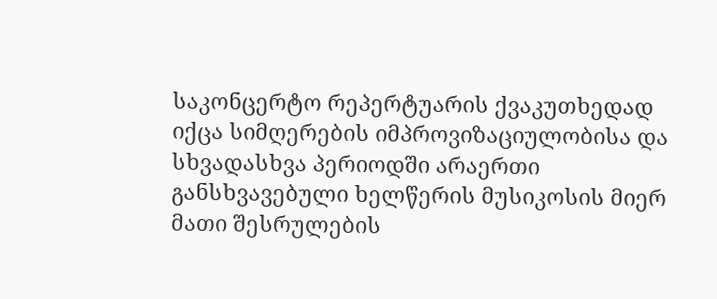საკონცერტო რეპერტუარის ქვაკუთხედად იქცა სიმღერების იმპროვიზაციულობისა და სხვადასხვა პერიოდში არაერთი განსხვავებული ხელწერის მუსიკოსის მიერ მათი შესრულების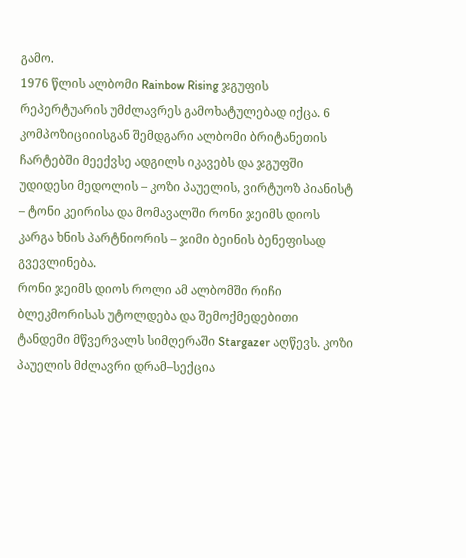გამო.
1976 წლის ალბომი Rainbow Rising ჯგუფის რეპერტუარის უმძლავრეს გამოხატულებად იქცა. 6 კომპოზიციიისგან შემდგარი ალბომი ბრიტანეთის ჩარტებში მეექვსე ადგილს იკავებს და ჯგუფში უდიდესი მედოლის – კოზი პაუელის, ვირტუოზ პიანისტ – ტონი კეირისა და მომავალში რონი ჯეიმს დიოს კარგა ხნის პარტნიორის – ჯიმი ბეინის ბენეფისად გვევლინება.
რონი ჯეიმს დიოს როლი ამ ალბომში რიჩი ბლეკმორისას უტოლდება და შემოქმედებითი ტანდემი მწვერვალს სიმღერაში Stargazer აღწევს. კოზი პაუელის მძლავრი დრამ–სექცია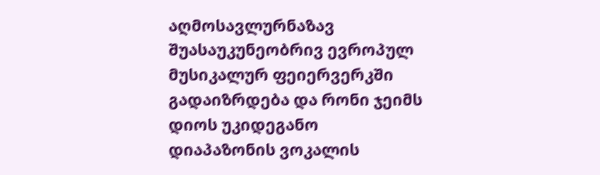აღმოსავლურნაზავ შუასაუკუნეობრივ ევროპულ მუსიკალურ ფეიერვერკში გადაიზრდება და რონი ჯეიმს დიოს უკიდეგანო დიაპაზონის ვოკალის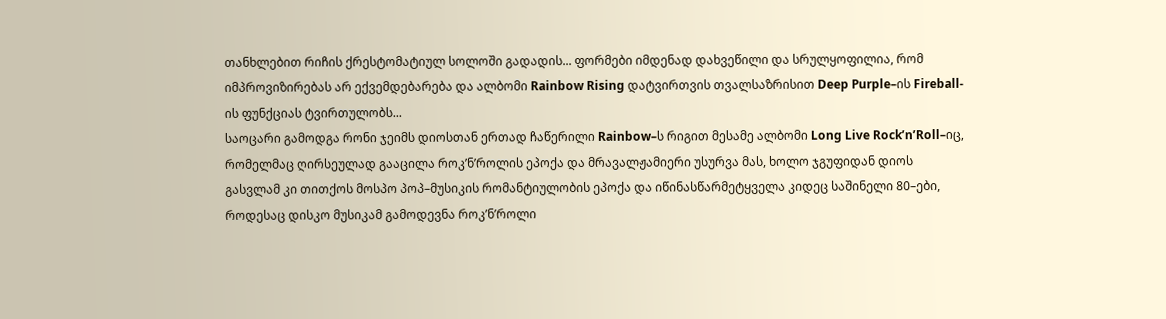თანხლებით რიჩის ქრესტომატიულ სოლოში გადადის... ფორმები იმდენად დახვეწილი და სრულყოფილია, რომ იმპროვიზირებას არ ექვემდებარება და ალბომი Rainbow Rising დატვირთვის თვალსაზრისით Deep Purple–ის Fireball-ის ფუნქციას ტვირთულობს...
საოცარი გამოდგა რონი ჯეიმს დიოსთან ერთად ჩაწერილი Rainbow–ს რიგით მესამე ალბომი Long Live Rock’n’Roll–იც, რომელმაც ღირსეულად გააცილა როკ’ნ’როლის ეპოქა და მრავალჟამიერი უსურვა მას, ხოლო ჯგუფიდან დიოს გასვლამ კი თითქოს მოსპო პოპ–მუსიკის რომანტიულობის ეპოქა და იწინასწარმეტყველა კიდეც საშინელი 80–ები, როდესაც დისკო მუსიკამ გამოდევნა როკ’ნ’როლი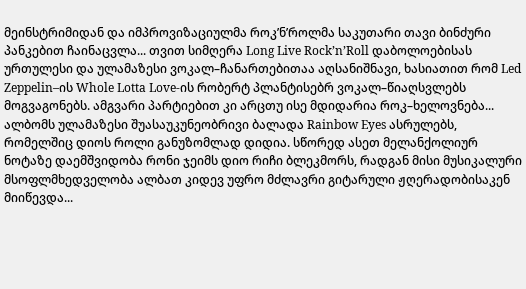მეინსტრიმიდან და იმპროვიზაციულმა როკ’ნ’როლმა საკუთარი თავი ბინძური პანკებით ჩაინაცვლა... თვით სიმღერა Long Live Rock’n’Roll დაბოლოებისას ურთულესი და ულამაზესი ვოკალ–ჩანართებითაა აღსანიშნავი, ხასიათით რომ Led Zeppelin–ის Whole Lotta Love-ის რობერტ პლანტისებრ ვოკალ–წიაღსვლებს მოგვაგონებს. ამგვარი პარტიებით კი არცთუ ისე მდიდარია როკ–ხელოვნება... ალბომს ულამაზესი შუასაუკუნეობრივი ბალადა Rainbow Eyes ასრულებს, რომელშიც დიოს როლი განუზომლად დიდია. სწორედ ასეთ მელანქოლიურ ნოტაზე დაემშვიდობა რონი ჯეიმს დიო რიჩი ბლეკმორს, რადგან მისი მუსიკალური მსოფლმხედველობა ალბათ კიდევ უფრო მძლავრი გიტარული ჟღერადობისაკენ მიიწევდა...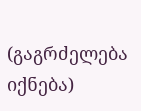(გაგრძელება იქნება)